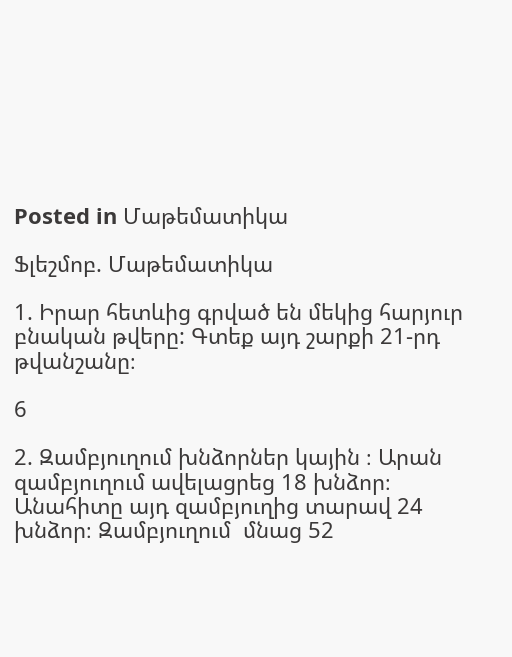Posted in Մաթեմատիկա

Ֆլեշմոբ. Մաթեմատիկա

1. Իրար հետևից գրված են մեկից հարյուր բնական թվերը: Գտեք այդ շարքի 21-րդ թվանշանը։

6

2. Զամբյուղում խնձորներ կային ։ Արան զամբյուղում ավելացրեց 18 խնձոր։ Անահիտը այդ զամբյուղից տարավ 24 խնձոր։ Զամբյուղում  մնաց 52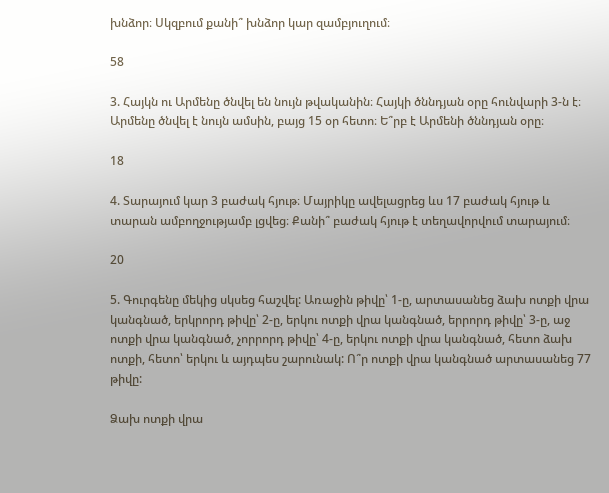խնձոր։ Սկզբում քանի՞ խնձոր կար զամբյուղում։

58

3. Հայկն ու Արմենը ծնվել են նույն թվականին։ Հայկի ծննդյան օրը հունվարի 3-ն է։ Արմենը ծնվել է նույն ամսին, բայց 15 օր հետո։ Ե՞րբ է Արմենի ծննդյան օրը։

18

4. Տարայում կար 3 բաժակ հյութ։ Մայրիկը ավելացրեց ևս 17 բաժակ հյութ և տարան ամբողջությամբ լցվեց։ Քանի՞ բաժակ հյութ է տեղավորվում տարայում։

20

5. Գուրգենը մեկից սկսեց հաշվել: Առաջին թիվը՝ 1-ը, արտասանեց ձախ ոտքի վրա կանգնած, երկրորդ թիվը՝ 2-ը, երկու ոտքի վրա կանգնած, երրորդ թիվը՝ 3-ը, աջ ոտքի վրա կանգնած, չորրորդ թիվը՝ 4-ը, երկու ոտքի վրա կանգնած, հետո ձախ ոտքի, հետո՝ երկու և այդպես շարունակ: Ո՞ր ոտքի վրա կանգնած արտասանեց 77 թիվը:

Ձախ ոտքի վրա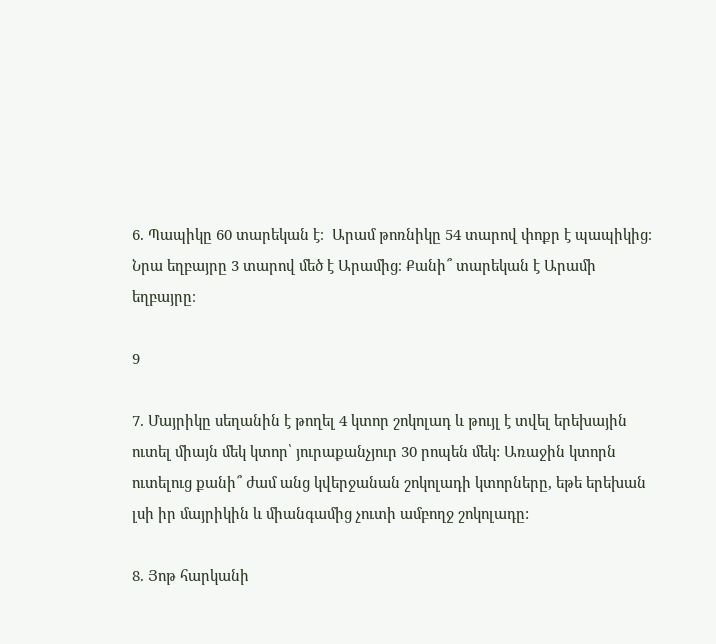6. Պապիկը 60 տարեկան է։  Արամ թոռնիկը 54 տարով փոքր է պապիկից։ Նրա եղբայրը 3 տարով մեծ է Արամից։ Քանի՞ տարեկան է Արամի եղբայրը։

9

7. Մայրիկը սեղանին է թողել 4 կտոր շոկոլադ և թույլ է տվել երեխային ուտել միայն մեկ կտոր՝ յուրաքանչյուր 30 րոպեն մեկ: Առաջին կտորն ուտելուց քանի՞ ժամ անց կվերջանան շոկոլադի կտորները, եթե երեխան լսի իր մայրիկին և միանգամից չուտի ամբողջ շոկոլադը:

8. Յոթ հարկանի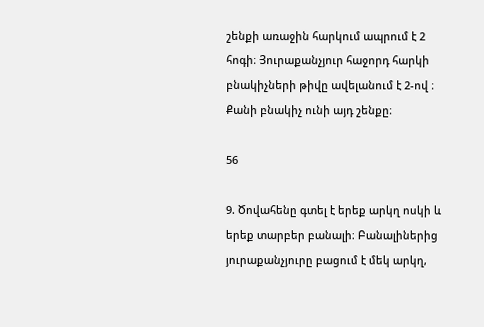շենքի առաջին հարկում ապրում է 2 հոգի։ Յուրաքանչյուր հաջորդ հարկի բնակիչների թիվը ավելանում է 2-ով ։ Քանի բնակիչ ունի այդ շենքը։

56

9. Ծովահենը գտել է երեք արկղ ոսկի և երեք տարբեր բանալի։ Բանալիներից յուրաքանչյուրը բացում է մեկ արկղ,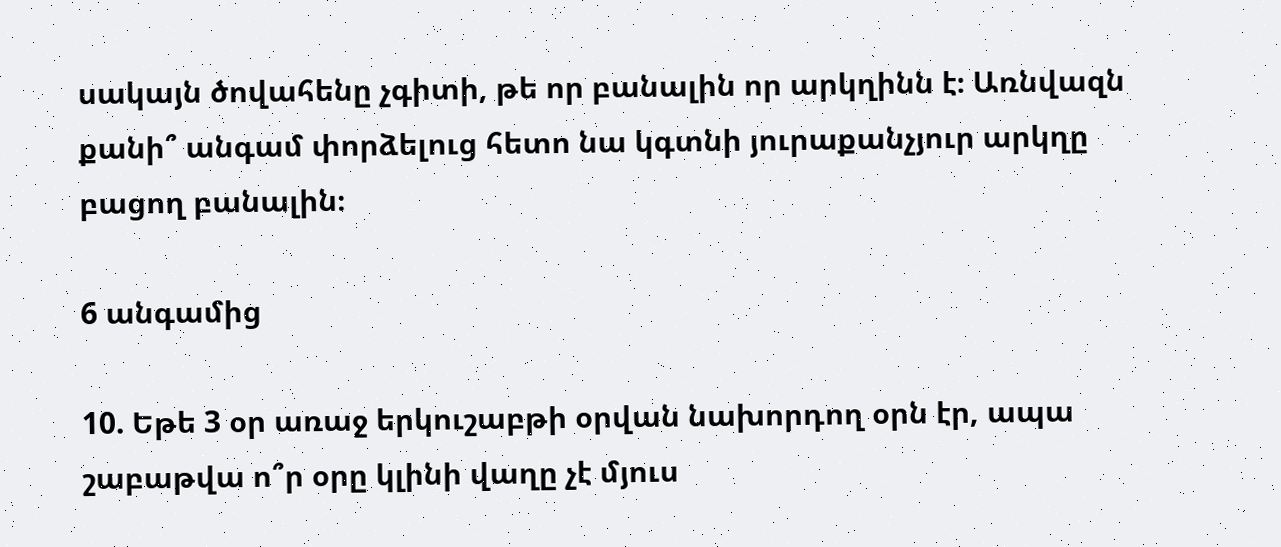սակայն ծովահենը չգիտի, թե որ բանալին որ արկղինն է։ Առնվազն քանի՞ անգամ փորձելուց հետո նա կգտնի յուրաքանչյուր արկղը բացող բանալին։

6 անգամից

10. Եթե 3 օր առաջ երկուշաբթի օրվան նախորդող օրն էր, ապա շաբաթվա ո՞ր օրը կլինի վաղը չէ մյուս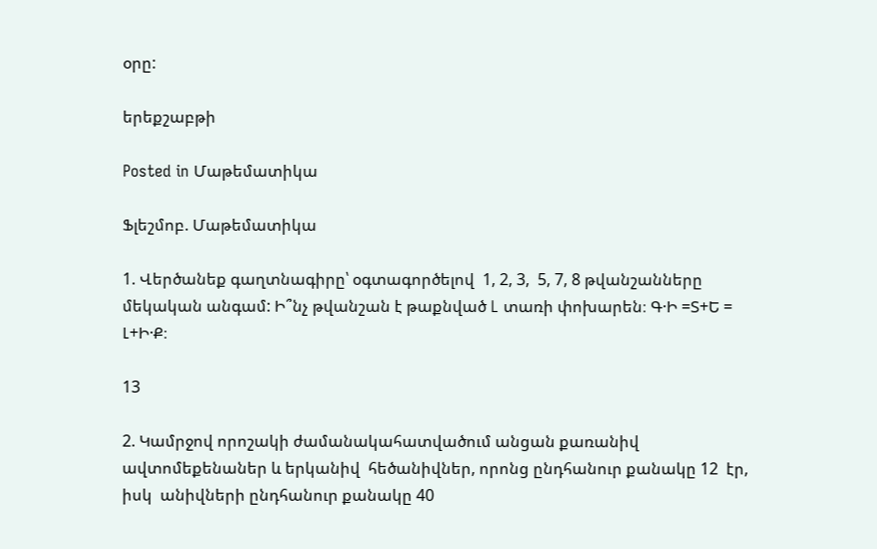օրը:

երեքշաբթի

Posted in Մաթեմատիկա

Ֆլեշմոբ. Մաթեմատիկա

1. Վերծանեք գաղտնագիրը՝ օգտագործելով  1, 2, 3,  5, 7, 8 թվանշանները մեկական անգամ: Ի՞նչ թվանշան է թաքնված L տառի փոխարեն։ Գ·Ի =Տ+Ե = Լ+Ի·Ք։

13

2. Կամրջով որոշակի ժամանակահատվածում անցան քառանիվ ավտոմեքենաներ և երկանիվ  հեծանիվներ, որոնց ընդհանուր քանակը 12  էր, իսկ  անիվների ընդհանուր քանակը 40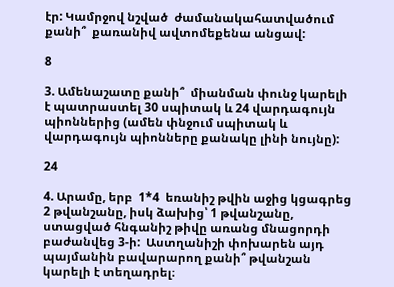էր: Կամրջով նշված  ժամանակահատվածում քանի՞  քառանիվ ավտոմեքենա անցավ:

8

3. Ամենաշատը քանի՞  միանման փունջ կարելի է պատրաստել 30 սպիտակ և 24 վարդագույն պիոններից (ամեն փնջում սպիտակ և վարդագույն պիոնները քանակը լինի նույնը):

24

4. Արամը, երբ  1*4  եռանիշ թվին աջից կցագրեց 2 թվանշանը, իսկ ձախից՝ 1 թվանշանը,  ստացված հնգանիշ թիվը առանց մնացորդի բաժանվեց 3-ի:  Աստղանիշի փոխարեն այդ պայմանին բավարարող քանի՞ թվանշան կարելի է տեղադրել։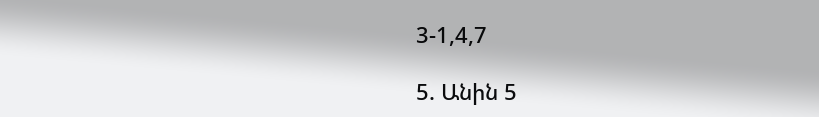3-1,4,7

5. Անին 5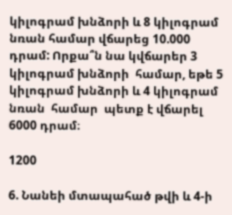կիլոգրամ խնձորի և 8 կիլոգրամ նռան համար վճարեց 10.000 դրամ: Որքա՞ն նա կվճարեր 3 կիլոգրամ խնձորի  համար, եթե 5 կիլոգրամ խնձորի և 4 կիլոգրամ նռան  համար  պետք է վճարել 6000 դրամ։

1200

6. Նանեի մտապահած թվի և 4-ի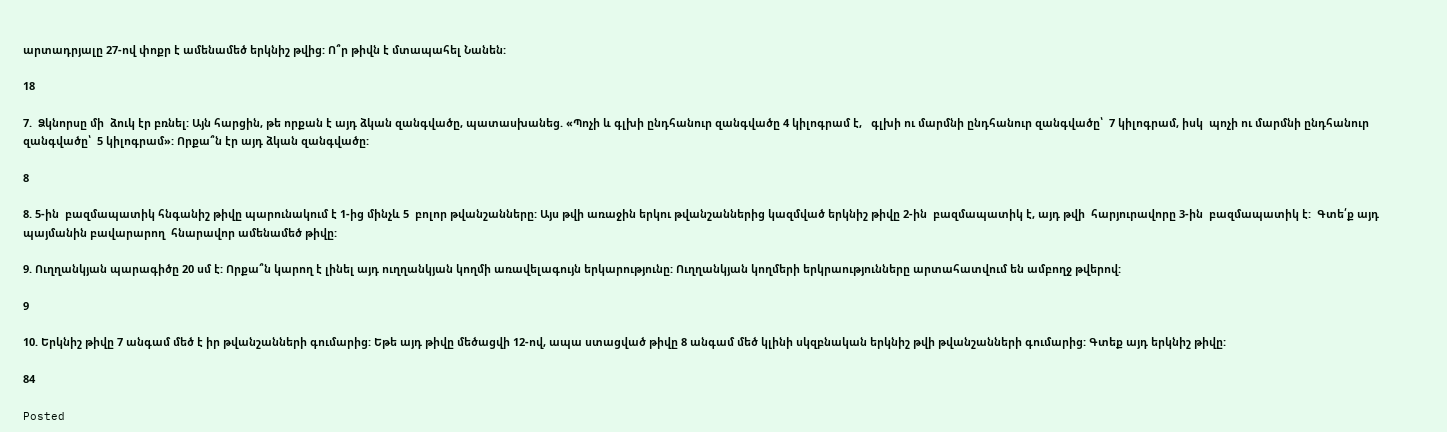արտադրյալը 27-ով փոքր է ամենամեծ երկնիշ թվից: Ո՞ր թիվն է մտապահել Նանեն:

18

7.  Ձկնորսը մի  ձուկ էր բռնել: Այն հարցին, թե որքան է այդ ձկան զանգվածը, պատասխանեց. «Պոչի և գլխի ընդհանուր զանգվածը 4 կիլոգրամ է,   գլխի ու մարմնի ընդհանուր զանգվածը՝  7 կիլոգրամ, իսկ  պոչի ու մարմնի ընդհանուր զանգվածը՝  5 կիլոգրամ»: Որքա՞ն էր այդ ձկան զանգվածը:

8

8. 5-ին  բազմապատիկ հնգանիշ թիվը պարունակում է 1-ից մինչև 5  բոլոր թվանշանները: Այս թվի առաջին երկու թվանշաններից կազմված երկնիշ թիվը 2-ին  բազմապատիկ է, այդ թվի  հարյուրավորը 3-ին  բազմապատիկ է:  Գտե՛ք այդ պայմանին բավարարող  հնարավոր ամենամեծ թիվը:

9. Ուղղանկյան պարագիծը 20 սմ է: Որքա՞ն կարող է լինել այդ ուղղանկյան կողմի առավելագույն երկարությունը: Ուղղանկյան կողմերի երկրաությունները արտահատվում են ամբողջ թվերով:

9

10. Երկնիշ թիվը 7 անգամ մեծ է իր թվանշանների գումարից: Եթե այդ թիվը մեծացվի 12-ով, ապա ստացված թիվը 8 անգամ մեծ կլինի սկզբնական երկնիշ թվի թվանշանների գումարից: Գտեք այդ երկնիշ թիվը:

84

Posted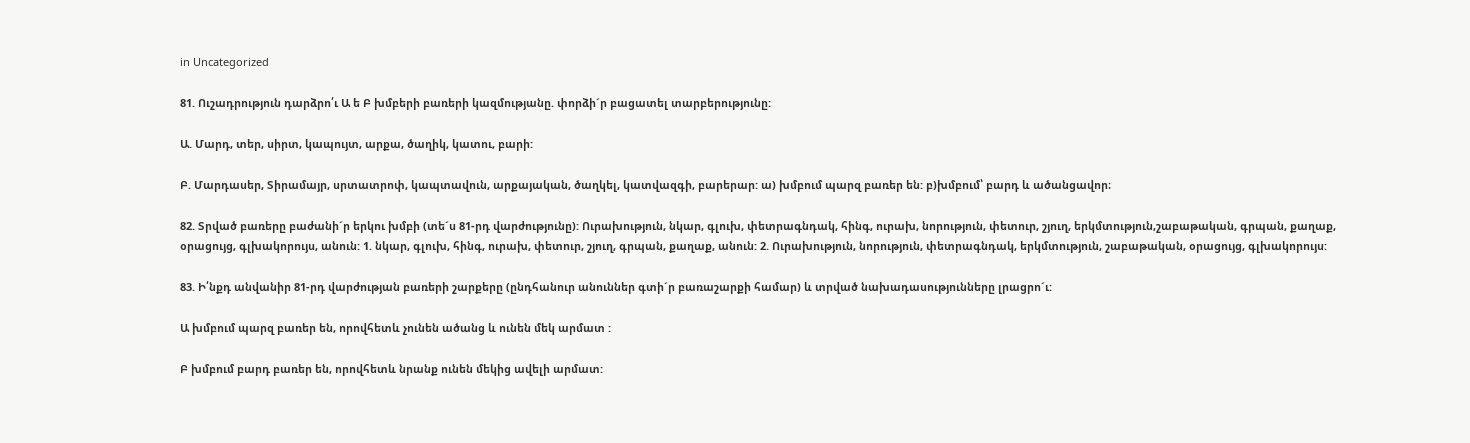in Uncategorized

81. Ուշադրություն դարձրո՛ւ Ա ե Բ խմբերի բառերի կազմությանը. փորձի´ր բացատել տարբերությունը:

Ա. Մարդ, տեր, սիրտ, կապույտ, արքա, ծաղիկ, կատու, բարի:

Բ. Մարդասեր, Տիրամայր, սրտատրոփ, կապտավուն, արքայական, ծաղկել, կատվազգի, բարերար: ա) խմբում պարզ բառեր են: բ)խմբում՝ բարդ և ածանցավոր։

82. Տրված բառերը բաժանի´ր երկու խմբի (տե´ս 81-րդ վարժությունը): Ուրախություն, նկար, գլուխ, փետրագնդակ, հինգ, ուրախ, նորություն, փետուր, շյուղ, երկմտություն,շաբաթական, գրպան, քաղաք, օրացույց, գլխակորույս, անուն: 1. նկար, գլուխ, հինգ, ուրախ, փետուր, շյուղ, գրպան, քաղաք, անուն: 2. Ուրախություն, նորություն, փետրագնդակ, երկմտություն, շաբաթական, օրացույց, գլխակորույս:

83. Ի՛նքդ անվանիր 81-րդ վարժության բառերի շարքերը (ընդհանուր անուններ գտի´ր բառաշարքի համար) և տրված նախադասությունները լրացրո´ւ:

Ա խմբում պարզ բառեր են, որովհետև չունեն ածանց և ունեն մեկ արմատ :

Բ խմբում բարդ բառեր են, որովհետև նրանք ունեն մեկից ավելի արմատ: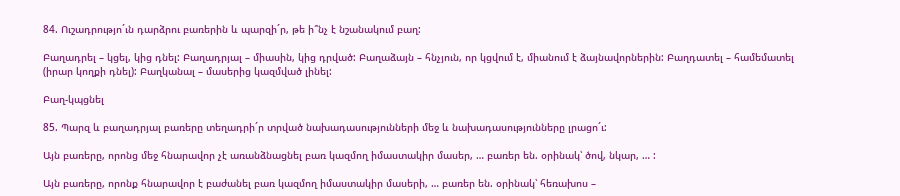84. Ուշադրությո´ւն դարձրու բառերին և պարզի´ր, թե ի՞նչ է նշանակում բաղ:

Բաղադրել – կցել, կից դնել: Բաղադրյալ – միասին, կից դրված: Բաղաձայն – հնչյուն, որ կցվում է, միանում է ձայնավորներին: Բաղդատել – համեմատել (իրար կողքի դնել): Բաղկանալ – մասերից կազմված լինել:

Բաղ-կպցնել

85. Պարզ և բաղադրյալ բառերը տեղադրի´ր տրված նախադասությունների մեջ և նախադասությունները լրացո´ւ:

Այն բառերը, որոնց մեջ հնարավոր չէ առանձնացնել բառ կազմող իմաստակիր մասեր, … բառեր են. օրինակ՝ ծով, նկար, … :

Այն բառերը, որոնք հնարավոր է բաժանել բառ կազմող իմաստակիր մասերի, … բառեր են. օրինակ՝ հեռախոս –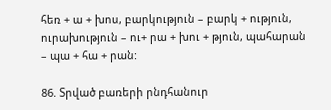հեռ + ա + խոս, բարկություն – բարկ + ություն, ուրախություն – ու+ րա + խու + թյուն, պահարան – պա + հա + րան:

86. Տրված բառերի րնդհանուր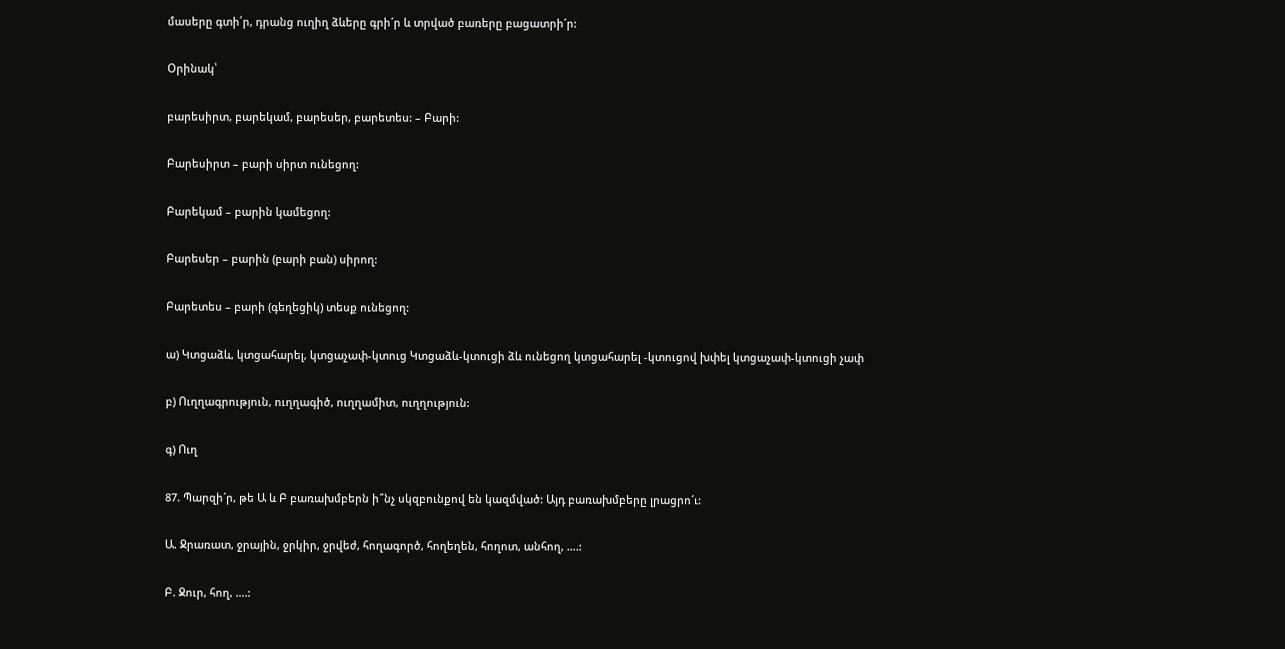մասերը գտի՛ր, դրանց ուղիղ ձևերը գրի´ր և տրված բառերը բացատրի´ր:

Օրինակ՝

բարեսիրտ, բարեկամ, բարեսեր, բարետես: – Բարի:

Բարեսիրտ – բարի սիրտ ունեցող:

Բարեկամ – բարին կամեցող:

Բարեսեր – բարին (բարի բան) սիրող:

Բարետես – բարի (գեղեցիկ) տեսք ունեցող:

ա) Կտցաձև, կտցահարել, կտցաչափ-կտուց Կտցաձև-կտուցի ձև ունեցող կտցահարել -կտուցով խփել կտցաչափ-կտուցի չափ

բ) Ուղղագրություն, ուղղագիծ, ուղղամիտ, ուղղություն:

գ) Ուղ

87. Պարզի´ր, թե Ա և Բ բառախմբերն ի՞նչ սկզբունքով են կազմված: Այդ բառախմբերը լրացրո´ւ:

Ա. Ջրառատ, ջրային, ջրկիր, ջրվեժ, հողագործ, հողեղեն, հողոտ, անհող, ….:

Բ. Ջուր, հող, ….: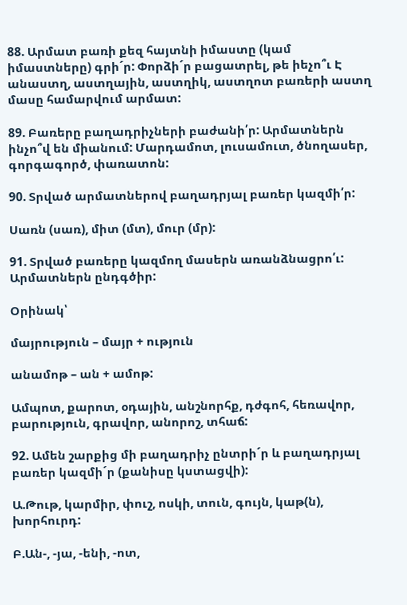88. Արմատ բառի քեզ հայտնի իմաստը (կամ իմաստները) գրի´ր: Փորձի´ր բացատրել, թե իեչո՞ւ Է անաստղ, աստղային, աստղիկ, աստղոտ բառերի աստղ մասը համարվում արմատ:

89. Բառերը բաղադրիչների բաժանի՛ր: Արմատներն ինչո՞վ են միանում: Մարդամոտ, լուսամուտ, ծնողասեր, գորգագործ, փառատոն:

90. Տրված արմատներով բաղադրյալ բառեր կազմի՛ր:

Սառն (սառ), միտ (մտ), մուր (մր):

91. Տրված բառերը կազմող մասերն առանձնացրո՛ւ: Արմատներն ընդգծիր:

Օրինակ՝

մայրություն – մայր + ություն

անամոթ – ան + ամոթ:

Ամպոտ, քարոտ, օդային, անշնորհք, դժգոհ, հեռավոր, բարություն, գրավոր, անորոշ, տհաճ:

92. Ամեն շարքից մի բաղադրիչ ընտրի´ր և բաղադրյալ բառեր կազմի´ր (քանիսը կստացվի):

Ա.Թութ, կարմիր, փուշ, ոսկի, տուն, գույն, կաթ(ն), խորհուրդ:

Բ.Ան-, -յա, -ենի, -ոտ,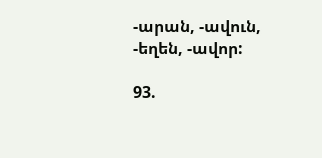-արան, -ավուն, -եղեն, -ավոր:

93.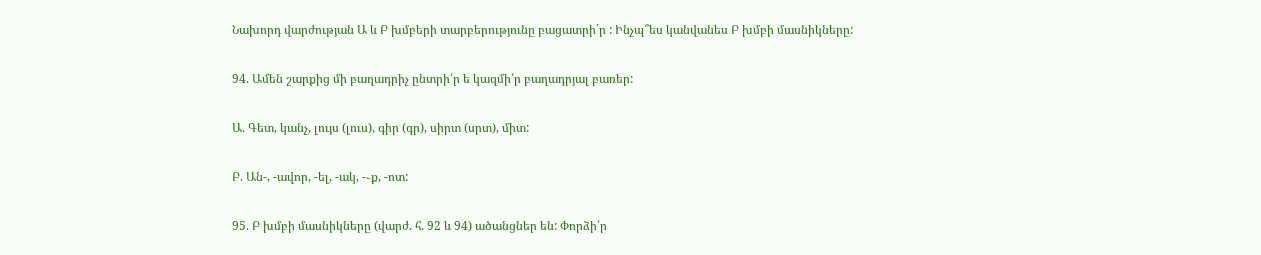Նախորդ վարժության Ա և Բ խմբերի տարբերությունը բացատրի´ր : Ինչպ՞ես կանվանես Բ խմբի մասնիկները:

94. Ամեն շարքից մի բաղադրիչ ընտրի՛ր ե կազմի՛ր բաղադրյալ բառեր:

Ա. Գետ, կանչ, լույս (լուս), գիր (գր), սիրտ (սրտ), միտ:

Բ. Ան-, -ավոր, -ել, -ակ, -֊ք, -ոտ:

95. Բ խմբի մասնիկները (վարժ. հ. 92 և 94) ածանցներ են: Փորձի՛ր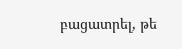բացատրել, թե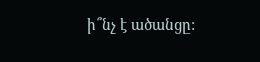ի՞նչ է ածանցը: